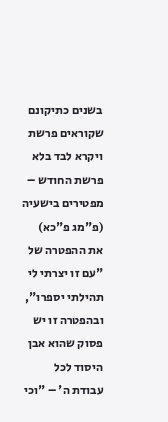בשנים כתיקונם שקוראים פרשת ויקרא לבד בלא פרשת החודש – מפטירים בישעיה (פ"מג פ"כא) את ההפטרה של "עם זו יצרתי לי תהילתי יספרו", ובהפטרה זו יש פסוק שהוא אבן היסוד לכל עבודת ה' – "וכי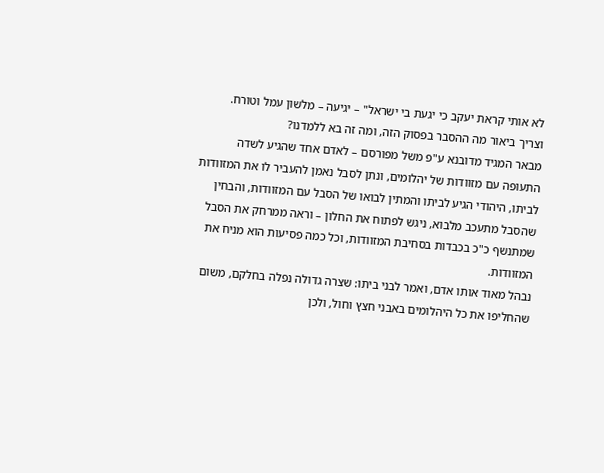לא אותי קראת יעקב כי יגעת בי ישראל" – יגיעה – מלשון עמל וטורח.
וצריך ביאור מה ההסבר בפסוק הזה, ומה זה בא ללמדנו?
מבאר המגיד מדובנא ע"פ משל מפורסם – לאדם אחד שהגיע לשדה התעופה עם מזוודות של יהלומים, ונתן לסבל נאמן להעביר לו את המזוודות לביתו, היהודי הגיע לביתו והמתין לבואו של הסבל עם המזוודות, והבחין שהסבל מתעכב מלבוא, ניגש לפתוח את החלון – וראה ממרחק את הסבל שמתנשף כ"כ בכבדות בסחיבת המזוודות, וכל כמה פסיעות הוא מניח את המזוודות.
נבהל מאוד אותו אדם, ואמר לבני ביתו: שצרה גדולה נפלה בחלקם, משום שהחליפו את כל היהלומים באבני חצץ וחול, ולכן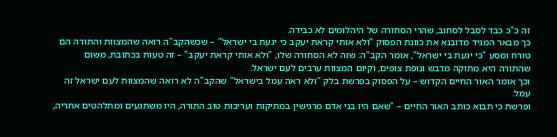זה כ"כ כבד לסבל לסחוב, שהרי הסחורה של היהלומים לא כבידה.
כך מבאר המגיד מדובנא את כוונת הפסוק "ולא אותי קראת יעקב כי יגעת בי ישראל" – שכשהקב"ה רואה שהמצוות והתורה הם טורח ומסע "כי יגעת בי ישראל", אומר הקב"ה: שזה לא הסחורה שלו, "ולא אותי קראת יעקב" – זה טעות בכתובת, משום שהתורה היא מתוקה מדבש ונופת צופים, וקיום המצוות ערבים לעם ישראל.
וכך אומר האור החיים הקדוש – על הפסוק בפרשת בלק "ולא ראה עמל בישראל" שהקב"ה לא רואה שהמצוות לעם ישראל זה עמל.
ופרשת כי תבוא כותב האור החיים – "שאם היו בני אדם מרגישין במתיקות ועריבות טוב התורה, היו משתגעים ומתלהטים אחריה,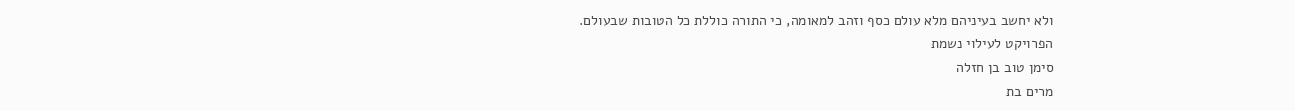ולא יחשב בעיניהם מלא עולם כסף וזהב למאומה, כי התורה כוללת כל הטובות שבעולם.
הפרויקט לעילוי נשמת
סימן טוב בן חזלה
מרים בת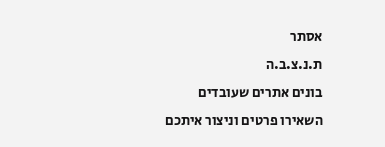אסתר
ת.נ.צ.ב.ה
בונים אתרים שעובדים
השאירו פרטים וניצור איתכם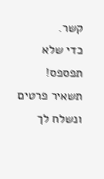קשר.
כדי שלא תפספס! תשאיר פרטים ונשלח לך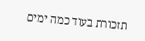תזכורת בעוד כמה ימים